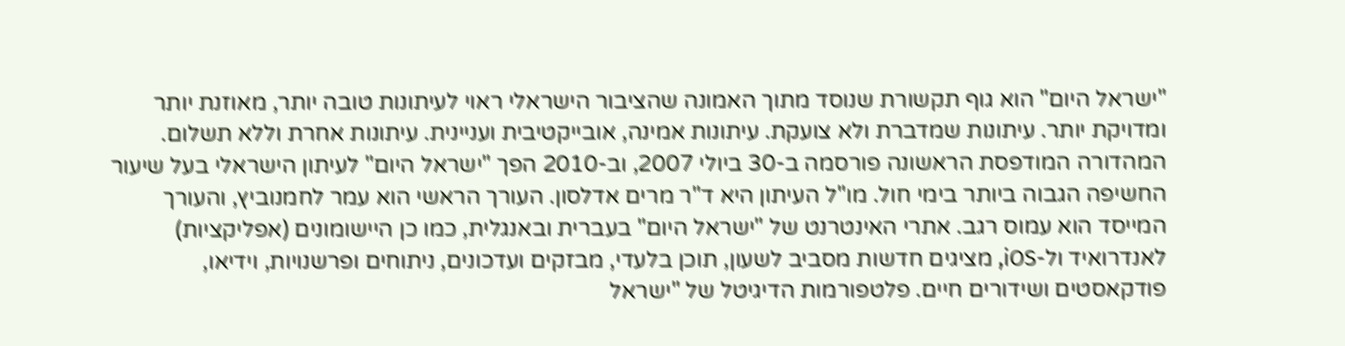"ישראל היום" הוא גוף תקשורת שנוסד מתוך האמונה שהציבור הישראלי ראוי לעיתונות טובה יותר, מאוזנת יותר ומדויקת יותר. עיתונות שמדברת ולא צועקת. עיתונות אמינה, אובייקטיבית ועניינית. עיתונות אחרת וללא תשלום. המהדורה המודפסת הראשונה פורסמה ב-30 ביולי 2007, וב-2010 הפך "ישראל היום" לעיתון הישראלי בעל שיעור החשיפה הגבוה ביותר בימי חול. מו"ל העיתון היא ד"ר מרים אדלסון. העורך הראשי הוא עמר לחמנוביץ, והעורך המייסד הוא עמוס רגב. אתרי האינטרנט של "ישראל היום" בעברית ובאנגלית, כמו כן היישומונים (אפליקציות) לאנדרואיד ול-iOS, מציגים חדשות מסביב לשעון, תוכן בלעדי, מבזקים ועדכונים, ניתוחים ופרשנויות, וידיאו, פודקאסטים ושידורים חיים. פלטפורמות הדיגיטל של "ישראל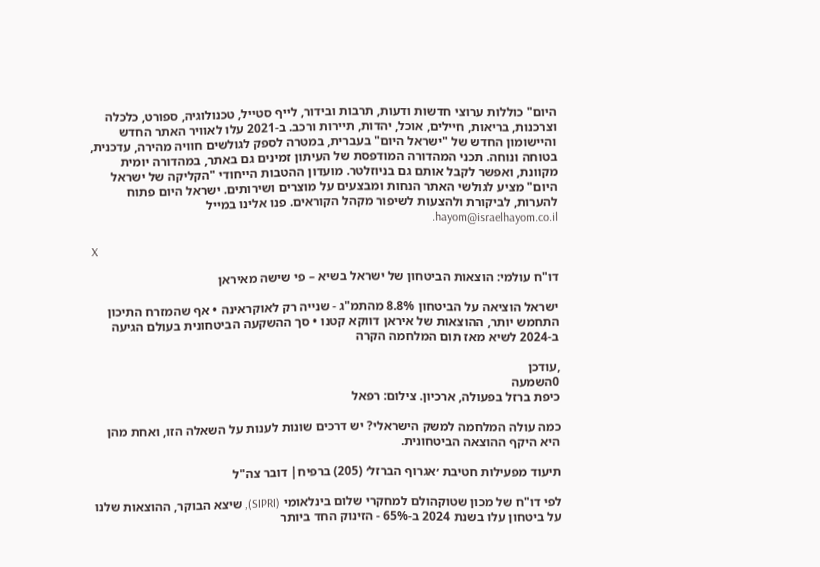היום" כוללות ערוצי חדשות ודעות, תרבות ובידור, לייף סטייל, טכנולוגיה, ספורט, כלכלה וצרכנות, בריאות, חיילים, אוכל, יהדות, תיירות ורכב. ב-2021 עלו לאוויר האתר החדש והיישומון החדש של "ישראל היום" בעברית, במטרה לספק לגולשים חוויה מהירה, עדכנית, בטוחה ונוחה. תכני המהדורה המודפסת של העיתון זמינים גם באתר, במהדורה יומית מקוונת, ואפשר לקבל אותם גם בניוזלטר. מועדון ההטבות הייחודי "הקליקה של ישראל היום" מציע לגולשי האתר הנחות ומבצעים על מוצרים ושירותים. ישראל היום פתוח להערות, לביקורת ולהצעות לשיפור מקהל הקוראים. פנו אלינו במייל hayom@israelhayom.co.il.

X

דו"ח עולמי: הוצאות הביטחון של ישראל בשיא – פי שישה מאיראן

ישראל הוציאה על הביטחון 8.8% מהתמ"ג - שנייה רק לאוקראינה • אף שהמזרח התיכון התחמש יותר, ההוצאות של איראן דווקא קטנו • סך ההשקעה הביטחונית בעולם הגיעה ב-2024 לשיא מאז תום המלחמה הקרה

,עודכן
0השמעה
כיפת ברזל בפעולה, ארכיון. צילום: רפאל

כמה עולה המלחמה למשק הישראלי? יש דרכים שונות לענות על השאלה הזו, ואחת מהן היא היקף ההוצאה הביטחונית.

תיעוד מפעילות חטיבת ׳אגרוף הברזל׳ (205) ברפיח| דובר צה"ל

לפי דו"ח של מכון שטוקהולם למחקרי שלום בינלאומי (SIPRI), שיצא הבוקר, ההוצאות שלנו על ביטחון עלו בשנת 2024 ב-65% - הזינוק החד ביותר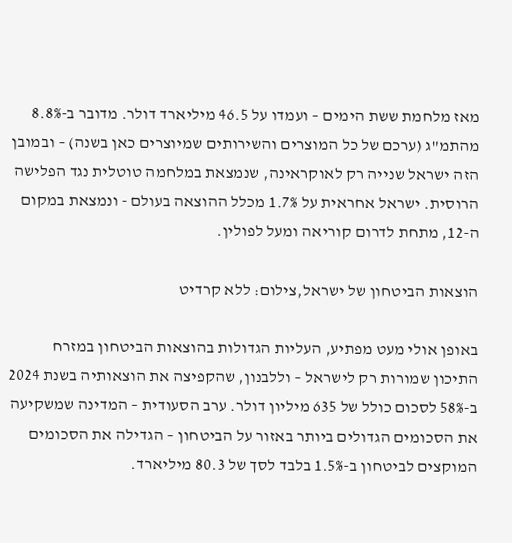מאז מלחמת ששת הימים – ועמדו על 46.5 מיליארד דולר. מדובר ב-8.8% מהתמ"ג (ערכם של כל המוצרים והשירותים שמיוצרים כאן בשנה) – ובמובן הזה ישראל שנייה רק לאוקראינה, שנמצאת במלחמה טוטלית נגד הפלישה הרוסית. ישראל אחראית על 1.7% מכלל ההוצאה בעולם - ונמצאת במקום ה-12, מתחת לדרום קוריאה ומעל לפולין.

הוצאות הביטחון של ישראל,צילום: ללא קרדיט

באופן אולי מעט מפתיע, העליות הגדולות בהוצאות הביטחון במזרח התיכון שמורות רק לישראל – וללבנון, שהקפיצה את הוצאותיה בשנת 2024 ב-58% לסכום כולל של 635 מיליון דולר. ערב הסעודית – המדינה שמשקיעה את הסכומים הגדולים ביותר באזור על הביטחון – הגדילה את הסכומים המוקצים לביטחון ב-1.5% בלבד לסך של 80.3 מיליארד.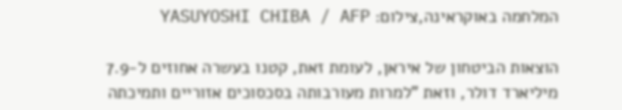המלחמה באוקראינה,צילום: YASUYOSHI CHIBA / AFP

הוצאות הביטחון של איראן, לעומת זאת, קטנו בעשרה אחוזים ל-7.9 מיליארד דולר, וזאת "למרות מעורבותה בסכסוכים אזוריים ותמיכתה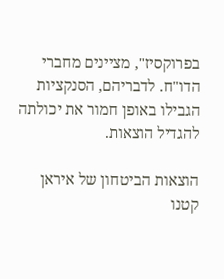בפרוקסיז", מציינים מחברי הדו"ח. לדבריהם, הסנקציות הגבילו באופן חמור את יכולתה להגדיל הוצאות.

הוצאות הביטחון של איראן קטנו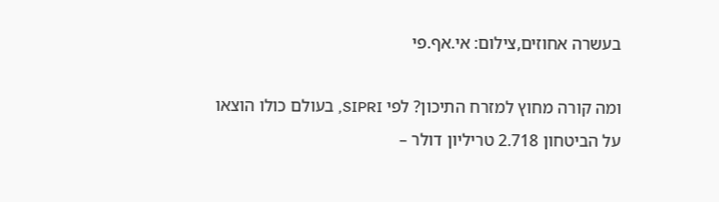בעשרה אחוזים,צילום: אי.אף.פי

ומה קורה מחוץ למזרח התיכון? לפי SIPRI, בעולם כולו הוצאו על הביטחון 2.718 טריליון דולר –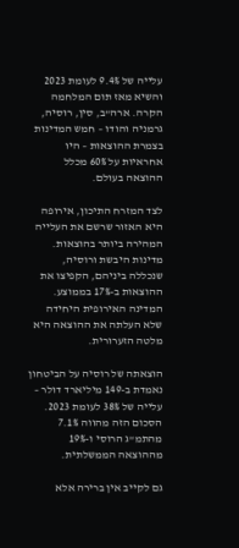עלייה של 9.4% לעומת 2023 והשיא מאז תום המלחמה הקרה. ארה"ב, סין, רוסיה, גרמניה והודו – חמש המדינות בצמרת ההוצאות – היו אחראיות על 60% מכלל ההוצאה בעולם.

לצד המזרח התיכון, אירופה היא האזור שרשם את העלייה המהירה ביותר בהוצאות. מדינות היבשת ורוסיה, שנכללה ביניהם, הקפיצו את ההוצאות ב-17% בממוצע. המדינה האירופית היחידה שלא העלתה את ההוצאה היא מלטה הזערורית.

הוצאתה של רוסיה על הביטחון נאמדת ב-149 מיליארד דולר – עלייה של 38% לעומת 2023. הסכום הזה מהווה 7.1% מהתמ"ג הרוסי ו-19% מההוצאה הממשלתית.

גם לקייב אין ברירה אלא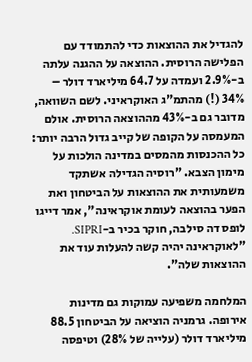להגדיל את ההוצאות כדי להתמודד עם הפלישה הרוסית. ההוצאה על ההגנה עלתה ב-2.9% ועמדה על 64.7 מיליארד דולר – 34% (!) מהתמ"ג האוקראיני. לשם השוואה, מדובר גם ב-43% מההוצאה הרוסית. אולם המעמסה על הקופה של קייב גדול הרבה יותר: כל ההכנסות מהמסים במדינה הולכות על מימון הצבא. "רוסיה הגדילה אשתקד משמעותית את ההוצאות על הביטחון ואת הפער בהוצאה לעומת אוקראינה", אמר דייגו לופס דה סילבה, חוקר בכיר ב-SIPRI. "לאוקראינה יהיה קשה להעלות עוד את ההוצאות שלה".

המלחמה משפיעה עמוקות גם מדינות אירופה. גרמניה הוציאה על הביטחון 88.5 מיליארד דולר (עלייה של 28%) וטיפסה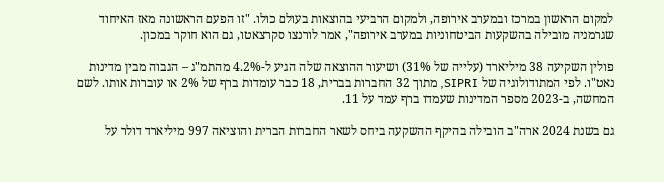למקום הראשון במרכז ובמערב אירופה, ולמקום הרביעי בהוצאות בעולם כולו. "זו הפעם הראשונה מאז האיחוד שגרמניה מובילה בהשקעות הביטחוניות במערב אירופה", אמר לורנצו סקרצאטו, גם הוא חוקר במכון.

פולין השקיעה 38 מיליארד (עלייה של 31%) ושיעור ההוצאה שלה הגיע ל-4.2% מהתמ"ג – הגבוה מבין מדינות נאט"ו. לפי המתודולוגיה של SIPRI, מתוך 32 החברות בברית, 18 כבר עומדות ברף של 2% או עוברות אותו. לשם המחשה, ב-2023 מספר המדינות שעמדו ברף עמד על 11.

גם בשנת 2024 ארה"ב הובילה בהיקף ההשקעה ביחס לשאר החברות הברית והוציאה 997 מיליארד דולר על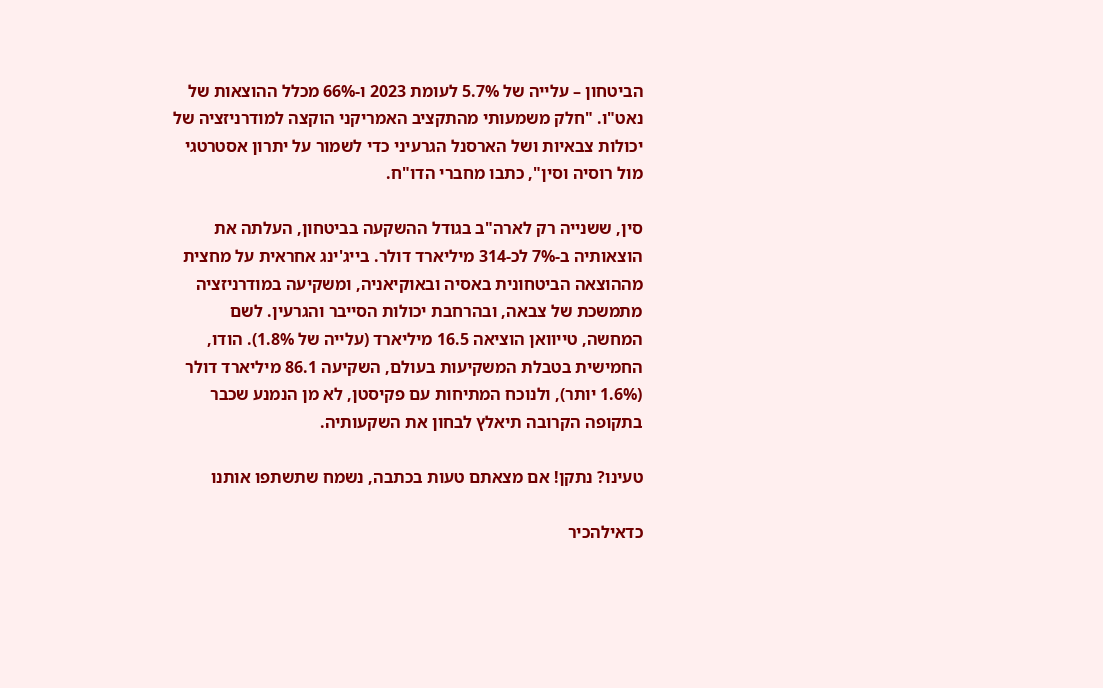הביטחון – עלייה של 5.7% לעומת 2023 ו-66% מכלל ההוצאות של נאט"ו. "חלק משמעותי מהתקציב האמריקני הוקצה למודרניזציה של יכולות צבאיות ושל הארסנל הגרעיני כדי לשמור על יתרון אסטרטגי מול רוסיה וסין", כתבו מחברי הדו"ח.

סין, ששנייה רק לארה"ב בגודל ההשקעה בביטחון, העלתה את הוצאותיה ב-7% לכ-314 מיליארד דולר. בייג'ינג אחראית על מחצית מההוצאה הביטחונית באסיה ובאוקיאניה, ומשקיעה במודרניזציה מתמשכת של צבאה, ובהרחבת יכולות הסייבר והגרעין. לשם המחשה, טייוואן הוציאה 16.5 מיליארד (עלייה של 1.8%). הודו, החמישית בטבלת המשקיעות בעולם, השקיעה 86.1 מיליארד דולר (1.6% יותר), ולנוכח המתיחות עם פקיסטן, לא מן הנמנע שכבר בתקופה הקרובה תיאלץ לבחון את השקעותיה.

טעינו? נתקן! אם מצאתם טעות בכתבה, נשמח שתשתפו אותנו

כדאילהכיר